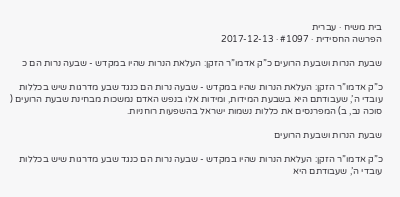בית משיח · עברית
הפרשה החסידית · #1097 · 2017-12-13

שבעת הנרות ושבעת הרועים כ”ק אדמו”ר הזקן: העלאת הנרות שהיו במקדש - שבעה נרות הם כ

כ”ק אדמו”ר הזקן: העלאת הנרות שהיו במקדש - שבעה נרות הם כנגד שבע מדרגות שיש בכללות עובדי ה’, שעבודתם היא בשבעת המידות, ומידות אלו בנפש האדם נמשכות מבחינת שבעת הרועים ( סוכה נב, ב) המפרנסים את כללות נשמות ישראל בהשפעות רוחניות.

שבעת הנרות ושבעת הרועים

כ”ק אדמו”ר הזקן: העלאת הנרות שהיו במקדש - שבעה נרות הם כנגד שבע מדרגות שיש בכללות עובדי ה’, שעבודתם היא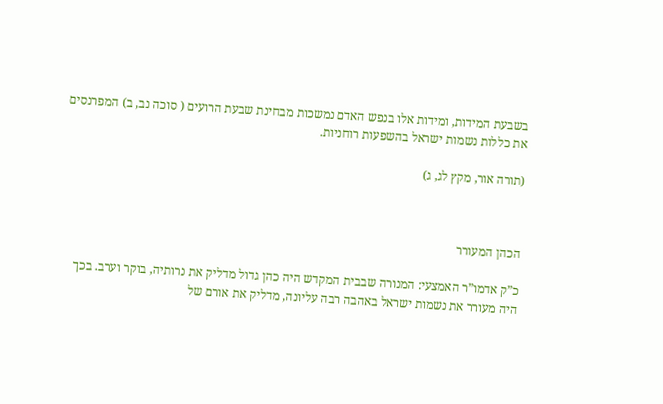בשבעת המידות, ומידות אלו בנפש האדם נמשכות מבחינת שבעת הרועים ( סוכה נב, ב) המפרנסים את כללות נשמות ישראל בהשפעות רוחניות.

(תורה אור, מקץ לג, ג)



הכהן המעורר

כ”ק אדמו”ר האמצעי: המנורה שבבית המקדש היה כהן גדול מדליק את נרותיה, בוקר וערב. בכך היה מעורר את נשמות ישראל באהבה רבה עליונה, מדליק את אורם של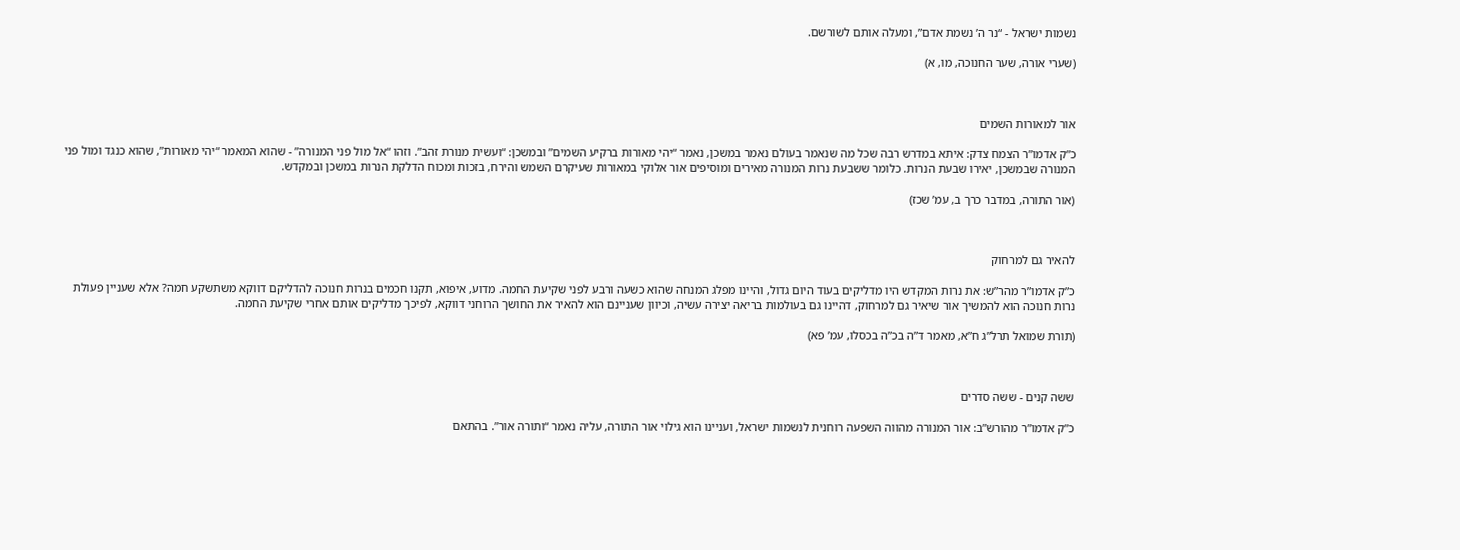נשמות ישראל - “נר ה’ נשמת אדם”, ומעלה אותם לשורשם.

(שערי אורה, שער החנוכה, מו, א)



אור למאורות השמים

כ”ק אדמו”ר הצמח צדק: איתא במדרש רבה שכל מה שנאמר בעולם נאמר במשכן, נאמר “יהי מאורות ברקיע השמים” ובמשכן: “ועשית מנורת זהב”. וזהו “אל מול פני המנורה” - שהוא המאמר “יהי מאורות”, שהוא כנגד ומול פני המנורה שבמשכן, יאירו שבעת הנרות. כלומר ששבעת נרות המנורה מאירים ומוסיפים אור אלוקי במאורות שעיקרם השמש והירח, בזכות ומכוח הדלקת הנרות במשכן ובמקדש.

(אור התורה, במדבר כרך ב, עמ’ שכז)



להאיר גם למרחוק

כ”ק אדמו”ר מהר”ש: את נרות המקדש היו מדליקים בעוד היום גדול, והיינו מפלג המנחה שהוא כשעה ורבע לפני שקיעת החמה. מדוע, איפוא, תקנו חכמים בנרות חנוכה להדליקם דווקא משתשקע חמה? אלא שעניין פעולת נרות חנוכה הוא להמשיך אור שיאיר גם למרחוק, דהיינו גם בעולמות בריאה יצירה עשיה, וכיוון שעניינם הוא להאיר את החושך הרוחני דווקא, לפיכך מדליקים אותם אחרי שקיעת החמה.

(תורת שמואל תרל”ג ח”א, מאמר ד”ה בכ”ה בכסלו, עמ’ פא)



ששה קנים - ששה סדרים

כ”ק אדמו”ר מהורש”ב: אור המנורה מהווה השפעה רוחנית לנשמות ישראל, ועניינו הוא גילוי אור התורה, עליה נאמר “ותורה אור”. בהתאם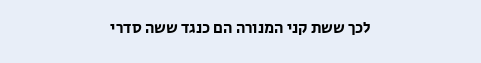לכך ששת קני המנורה הם כנגד ששה סדרי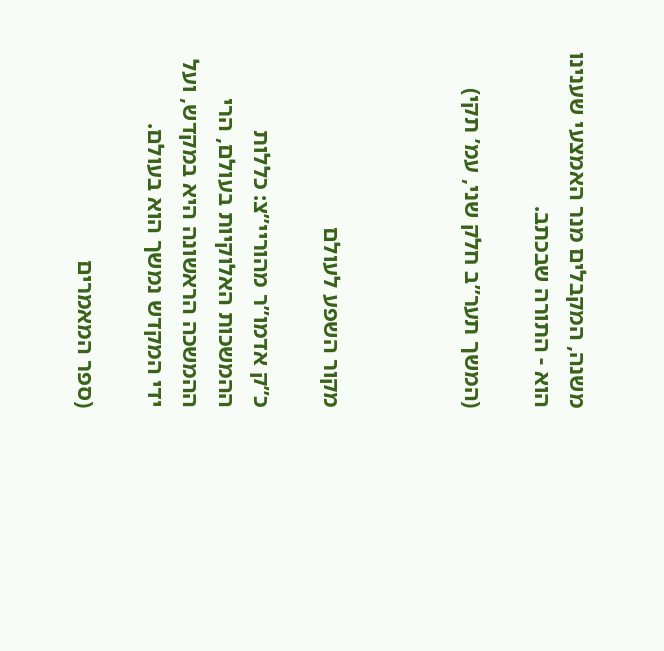משנה, המקבלים מנר האמצעי שענינו הוא - התורה שבכתב.

(המשך תער”ב חלק שני, עמ’ תקי)



מקור השפע לעולם

כ”ק אדמו”ר מהוריי”צ: כללות ההמשכות האלוקיות בעולם, הרי ההמשכה הראשונה היא במקדש, ועל ידי המקדש נמשך הוא בעולם.

(ספר המאמרים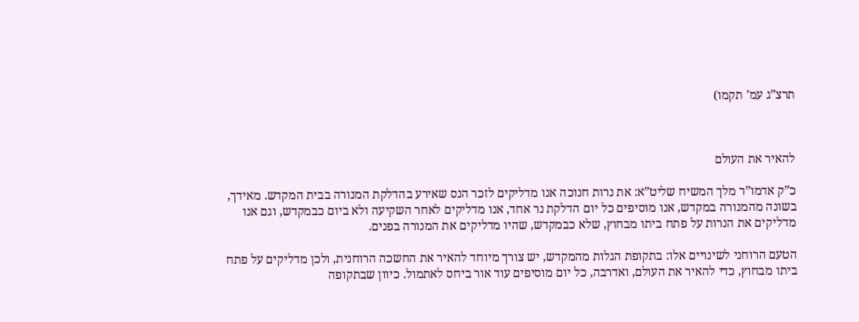תרצ”ג עמ’ תקמו)



להאיר את העולם

כ”ק אדמו”ר מלך המשיח שליט”א: את נרות חנוכה אנו מדליקים לזכר הנס שאירע בהדלקת המנורה בבית המקדש. מאידך, בשונה מהמנורה במקדש, אנו מוסיפים כל יום הדלקת נר אחד, אנו מדליקים לאחר השקיעה ולא ביום כבמקדש, וגם אנו מדליקים את הנרות על פתח ביתו מבחוץ, שלא כבמקדש, שהיו מדליקים את המנורה בפנים.

הטעם הרוחני לשינויים אלו: בתקופת הגלות מהמקדש, יש צורך מיוחד להאיר את החשכה הרוחנית, ולכן מדליקים על פתח ביתו מבחוץ, כדי להאיר את העולם, ואדרבה, כל יום מוסיפים עוד אור ביחס לאתמול. כיוון שבתקופה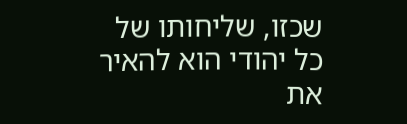שכזו, שליחותו של כל יהודי הוא להאיר את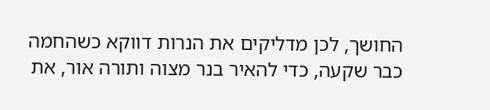החושך, לכן מדליקים את הנרות דווקא כשהחמה כבר שקעה, כדי להאיר בנר מצוה ותורה אור, את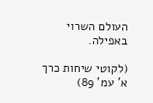העולם השרוי באפילה.

(לקוטי שיחות כרך א’ עמ’ 89)